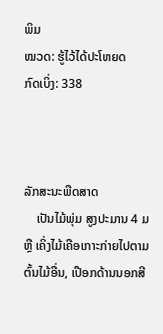ພິມ
ໝວດ: ຮູ້ໄວ້ໄດ້ປະໂຫຍດ
ກົດເບິ່ງ: 338



ລັກສະນະພືດສາດ
    ເປັນໄມ້ພຸ່ມ ສູງປະມານ 4 ມ ຫຼື ເຄິ່ງໄມ້ເຄືອເກາະກ່າຍໄປຕາມຕົ້ນໄມ້ອື່ນ, ເປືອກດ້ານນອກສີ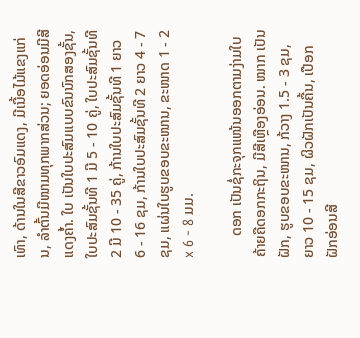ເທົາ, ດ້ານໃນສີຂາວອົມແດງ, ມີເນື້ອໄມ້ແຂງແກ່ນ, ລຳຕົ້ນມີໜາມທຸກພາກສ່ວນ; ຍອດອ່ອນມີສີແດງຄ້ຳ. ໃບ ເປັນໃບປະສົມແບບຂົນນົກສອງຊັ້ນ, ໃບປະສົມຊັ້ນທີ 1 ມີ 5 - 10 ຄູ່, ໃບປະສົມຊັ້ນທີ 2 ມີ 10 - 35 ຄູ່, ກ້ານໃບປະສົມຊັ້ນທີ 1 ຍາວ 6 - 16 ຊມ, ກ້ານໃບປະສົມຊັ້ນທີ 2 ຍາວ 4 - 7 ຊມ, ແຜ່ນໃບຮູບຂອບຂະໜານ, ຂະໜາດ 1 - 2 x 6 - 8 ມມ.

      ດອກ ເປັນຊໍ່ກະຈຸກແໜ້ນອອກຕາມງ່າມໃບຄ້າຍຄືດອກກະຖິນ, ມີສີເຫຼືອງອ່ອນ. ໝາກ ເປັນຝັກ, ຮູບຂອບຂະໜານ, ກ້ວາງ 1.5 - 3 ຊມ, ຍາວ 10 - 15 ຊມ, ຜິວຝັກເປັນຄື້ນ, ເປືອກຝັກອ່ອນສີ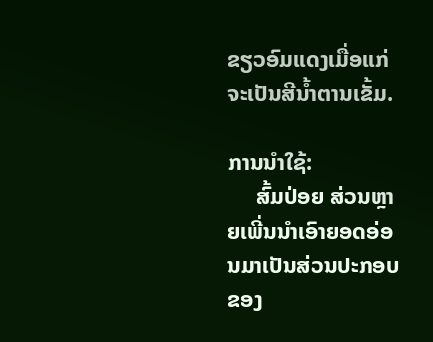ຂຽວອົມແດງເມື່ອແກ່ຈະເປັນສີນ້ຳຕານເຂັ້ມ.

ການນຳໃຊ້:
     ສົ້ມປ່ອຍ ສ່ວນຫຼາຍເພີ່ນນຳເອົາຍອດອ່ອນມາເປັນສ່ວນປະກອບຂອງ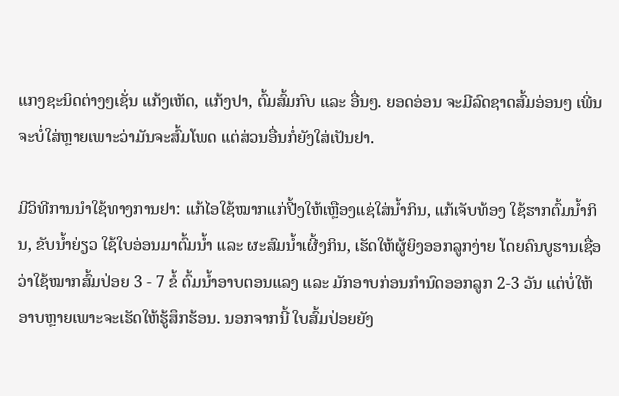ແກງຊະນິດຕ່າງໆເຊັ່ນ ແກ້ງເຫັດ, ແກ້ງປາ, ຕົ້ມສົ້ມກົບ ແລະ ອື່ນໆ. ຍອດອ່ອນ ຈະມີລົດຊາດສົ້ມອ່ອນໆ ເພີ່ນຈະບໍ່ໃສ່ຫຼາຍເພາະວ່າມັນຈະສົ້ມໂພດ ແຕ່ສ່ວນອື່ນກໍ່ຍັງໃສ່ເປັນຢາ.

ມີວິທີການນຳໃຊ້ທາງການຢາ: ແກ້ໄອໃຊ້ໝາກແກ່ປີ້ງໃຫ້ເຫຼືອງແຊ່ໃສ່ນ້ຳກິນ, ແກ້ເຈັບທ້ອງ ໃຊ້ຮາກຕົ້ມນ້ຳກິນ, ຂັບນ້ຳຍ່ຽວ ໃຊ້ໃບອ່ອນມາຕົ້ມນ້ຳ ແລະ ຜະສົມນ້ຳເຜີ້ງກິນ, ເຮັດໃຫ້ຜູ້ຍິງອອກລູກງ່າຍ ໂດຍຄົນບູຮານເຊື່ອວ່າໃຊ້ໝາກສົ້ມປ່ອຍ 3 - 7 ຂໍ້ ຕົ້ມນ້ຳອາບຕອນແລງ ແລະ ມັກອາບກ່ອນກຳນົດອອກລູກ 2-3 ວັນ ແຕ່ບໍ່ໃຫ້ອາບຫຼາຍເພາະຈະເຮັດໃຫ້ຮູ້ສຶກຮ້ອນ. ນອກຈາກນີ້ ໃບສົ້ມປ່ອຍຍັງ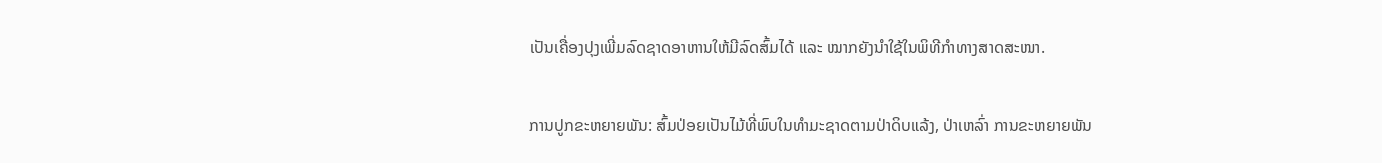ເປັນເຄື່ອງປຸງເພີ່ມລົດຊາດອາຫານໃຫ້ມີລົດສົ້ມໄດ້ ແລະ ໝາກຍັງນຳໃຊ້ໃນພິທີກຳທາງສາດສະໜາ.

ການປູກຂະຫຍາຍພັນ: ສົ້ມປ່ອຍເປັນໄມ້ທີ່ພົບໃນທຳມະຊາດຕາມປ່າດິບແລ້ງ, ປ່າເຫລົ່າ ການຂະຫຍາຍພັນ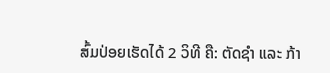ສົ້ມປ່ອຍເຮັດໄດ້ 2 ວິທີ ຄື: ຕັດຊຳ ແລະ ກ້າ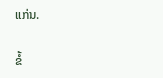ແກ່ນ.

ຂໍ້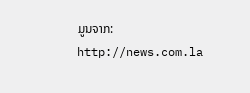ມູນຈາກ: http://news.com.la